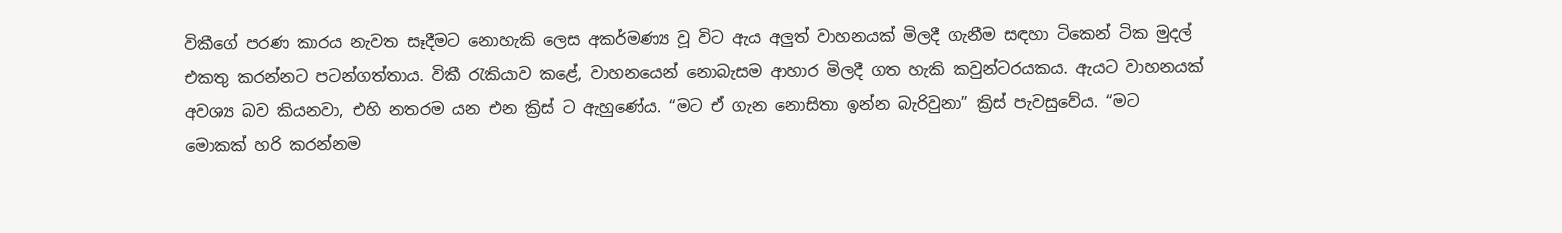විකීගේ පරණ කාරය නැවත සෑදීමට නොහැකි ලෙස අකර්මණ්‍ය වූ විට ඇය අලුත් වාහනයක් මිලදී ගැනීම සඳහා ටිකෙන් ටික මුදල් එකතු කරන්නට පටන්ගත්තාය. විකී රැකියාව කළේ, වාහනයෙන් නොබැසම ආහාර මිලදී ගත හැකි කවුන්ටරයකය. ඇයට වාහනයක් අවශ්‍ය බව කියනවා, එහි නතරම යන එන ක්‍රිස් ට ඇහුණේය. “මට ඒ ගැන නොසිතා ඉන්න බැරිවුනා” ක්‍රිස් පැවසුවේය. “මට මොකක් හරි කරන්නම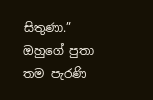සිතුණා.” ඔහුගේ පුතා තම පැරණි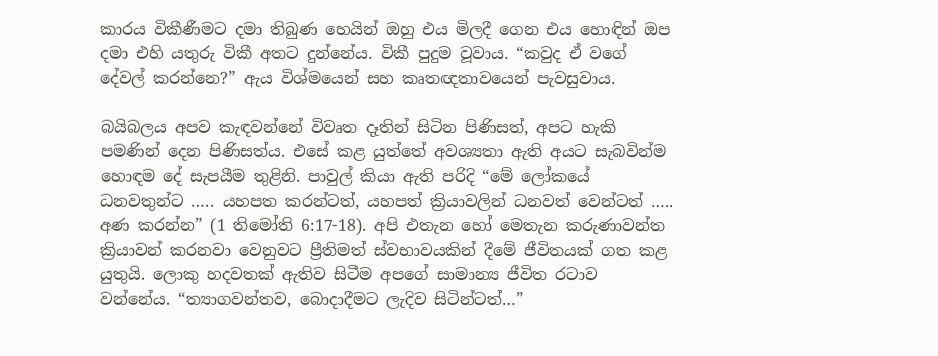කාරය විකීණීමට දමා තිබුණ හෙයින් ඔහු එය මිලදී ගෙන එය හොඳින් ඔප දමා එහි යතුරු විකී අතට දුන්නේය. විකී පුදුම වූවාය. “කවුද ඒ වගේ දේවල් කරන්නෙ?” ඇය විශ්මයෙන් සහ කෘතඥතාවයෙන් පැවසුවාය.

බයිබලය අපව කැඳවන්නේ විවෘත දෑතින් සිටින පිණිසත්, අපට හැකි පමණින් දෙන පිණිසත්ය. එසේ කළ යුත්තේ අවශ්‍යතා ඇති අයට සැබවින්ම හොඳම දේ සැපයීම තුළිනි. පාවුල් කියා ඇති පරිදි “මේ ලෝකයේ ධනවතුන්ට ….. යහපත කරන්ටත්, යහපත් ක්‍රියාවලින් ධනවත් වෙන්ටත් ….. අණ කරන්න” (1 තිමෝති 6:17-18). අපි එතැන හෝ මෙතැන කරුණාවන්ත ක්‍රියාවන් කරනවා වෙනුවට ප්‍රීතිමත් ස්වභාවයකින් දීමේ ජීවිතයක් ගත කළ යුතුයි. ලොකු හදවතක් ඇතිව සිටීම අපගේ සාමාන්‍ය ජීවිත රටාව වන්නේය. “ත්‍යාගවන්තව, බොදාදීමට ලැදිව සිටින්ටත්…”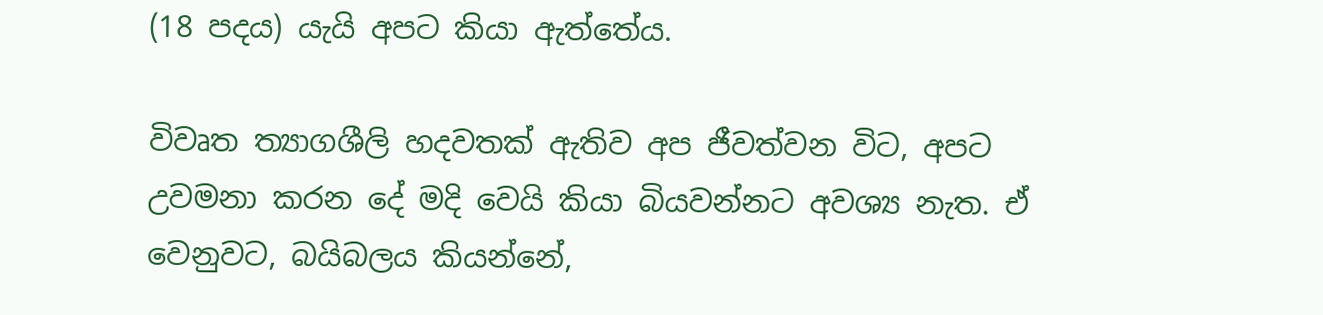(18 පදය) යැයි අපට කියා ඇත්තේය.

විවෘත ත්‍යාගශීලි හදවතක් ඇතිව අප ජීවත්වන විට, අපට උවමනා කරන දේ මදි වෙයි කියා බියවන්නට අවශ්‍ය නැත. ඒ වෙනුවට, බයිබලය කියන්නේ,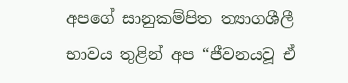අපගේ සානුකම්පිත ත්‍යාගශීලී භාවය තුළින් අප “ජීවනයවූ ඒ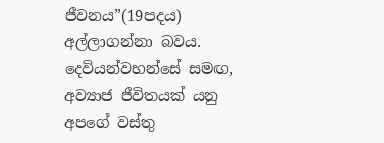ජීවනය”(19පදය) අල්ලාගන්නා බවය. දෙවියන්වහන්සේ සමඟ, අව්‍යාජ ජීවිතයක් යනු අපගේ වස්තු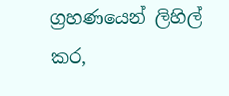ග්‍රහණයෙන් ලිහිල් කර,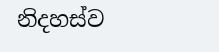නිදහස්ව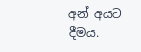අන් අයට දීමය.